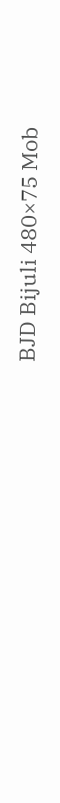BJD Bijuli 480×75 Mob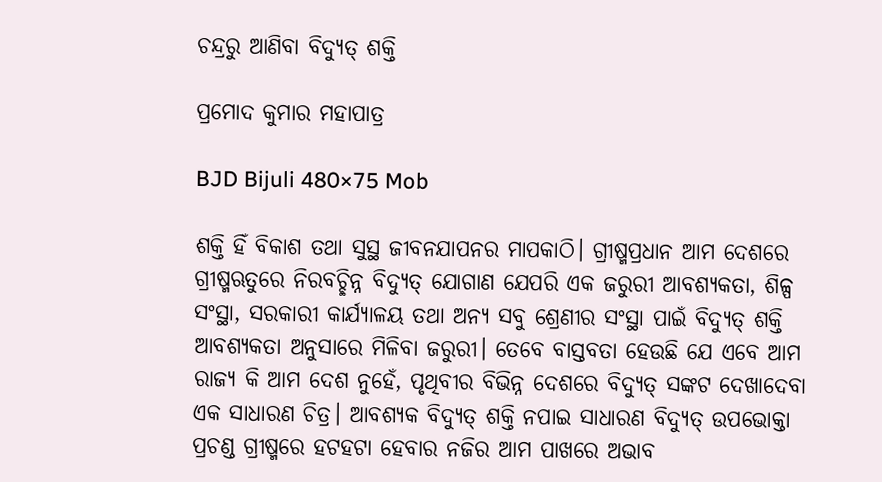ଚନ୍ଦ୍ରରୁ ଆଣିବା ବିଦ୍ୟୁତ୍‌ ଶକ୍ତି

ପ୍ରମୋଦ କୁମାର ମହାପାତ୍ର

BJD Bijuli 480×75 Mob

ଶକ୍ତି ହିଁ ବିକାଶ ତଥା ସୁସ୍ଥ ଜୀବନଯାପନର ମାପକାଠି। ଗ୍ରୀଷ୍ମପ୍ରଧାନ ଆମ ଦେଶରେ ଗ୍ରୀଷ୍ମଋତୁରେ ନିରବଚ୍ଛିନ୍ନ ବିଦ୍ୟୁତ୍‌ ଯୋଗାଣ ଯେପରି ଏକ ଜରୁରୀ ଆବଶ୍ୟକତା, ଶିଳ୍ପ ସଂସ୍ଥା, ସରକାରୀ କାର୍ଯ୍ୟାଳୟ ତଥା ଅନ୍ୟ ସବୁ ଶ୍ରେଣୀର ସଂସ୍ଥା ପାଇଁ ବିଦ୍ୟୁତ୍‌ ଶକ୍ତି ଆବଶ୍ୟକତା ଅନୁସାରେ ମିଳିବା ଜରୁରୀ। ତେବେ ବାସ୍ତବତା ହେଉଛି ଯେ ଏବେ ଆମ ରାଜ୍ୟ କି ଆମ ଦେଶ ନୁହେଁ, ପୃଥିବୀର ବିଭିନ୍ନ ଦେଶରେ ବିଦ୍ୟୁତ୍‌ ସଙ୍କଟ ଦେଖାଦେବା ଏକ ସାଧାରଣ ଚିତ୍ର। ଆବଶ୍ୟକ ବିଦ୍ୟୁତ୍‌ ଶକ୍ତି ନପାଇ ସାଧାରଣ ବିଦ୍ୟୁତ୍‌ ଉପଭୋକ୍ତା ପ୍ରଚଣ୍ଡ ଗ୍ରୀଷ୍ମରେ ହଟହଟା ହେବାର ନଜିର ଆମ ପାଖରେ ଅଭାବ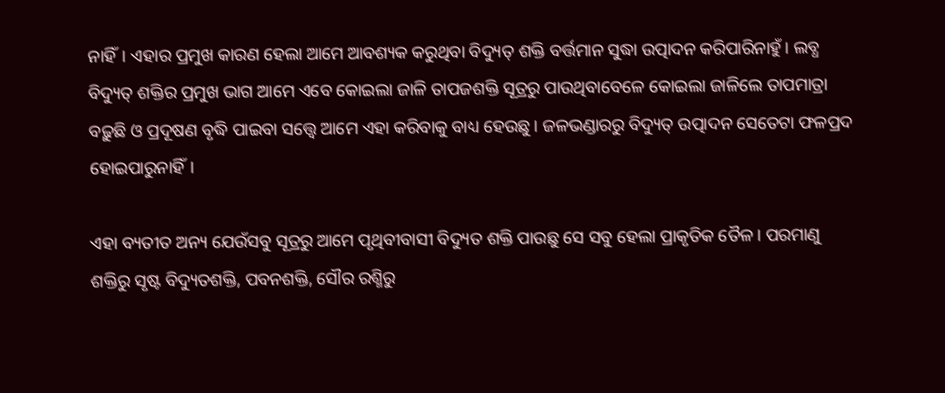ନାହିଁ। ଏହାର ପ୍ରମୁଖ କାରଣ ହେଲା ଆମେ ଆବଶ୍ୟକ କରୁଥିବା ବିଦ୍ୟୁତ୍‌ ଶକ୍ତି ବର୍ତ୍ତମାନ ସୁଦ୍ଧା ଉତ୍ପାଦନ କରିପାରିନାହୁଁ। ଲବ୍ଧ ବିଦ୍ୟୁତ୍‌ ଶକ୍ତିର ପ୍ରମୁଖ ଭାଗ ଆମେ ଏବେ କୋଇଲା ଜାଳି ତାପଜଶକ୍ତି ସୂତ୍ରରୁ ପାଉଥିବାବେଳେ କୋଇଲା ଜାଳିଲେ ତାପମାତ୍ରା ବଢ଼ୁଛି ଓ ପ୍ରଦୂଷଣ ବୃଦ୍ଧି ପାଇବା ସତ୍ତ୍ବେ ଆମେ ଏହା କରିବାକୁ ବାଧ୍ୟ ହେଉଛୁ। ଜଳଭଣ୍ଡାରରୁ ବିଦ୍ୟୁତ୍‌ ଉତ୍ପାଦନ ସେତେଟା ଫଳପ୍ରଦ ହୋଇପାରୁନାହିଁ।

ଏହା ବ୍ୟତୀତ ଅନ୍ୟ ଯେଉଁସବୁ ସୂତ୍ରରୁ ଆମେ ପୃଥିବୀବାସୀ ବିଦ୍ୟୁତ ଶକ୍ତି ପାଉଛୁ ସେ ସବୁ ହେଲା ପ୍ରାକୃତିକ ତୈଳ। ପରମାଣୁ ଶକ୍ତିରୁ ସୃଷ୍ଟ ବିଦ୍ୟୁତଶକ୍ତି, ପବନଶକ୍ତି, ସୌର ରଶ୍ମିରୁ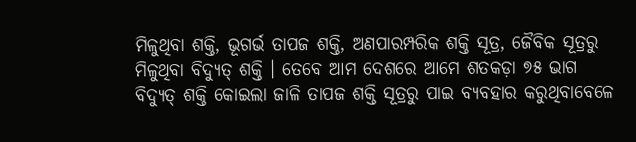ମିଳୁଥିବା ଶକ୍ତି, ଭୂଗର୍ଭ ତାପଜ ଶକ୍ତି, ଅଣପାରମ୍ପରିକ ଶକ୍ତି ସୂତ୍ର, ଜୈବିକ ସୂତ୍ରରୁ ମିଳୁଥିବା ବିଦ୍ୟୁତ୍‌ ଶକ୍ତି । ତେବେ ଆମ ଦେଶରେ ଆମେ ଶତକଡ଼ା ୭୫ ଭାଗ ବିଦ୍ୟୁତ୍‌ ଶକ୍ତି କୋଇଲା ଜାଳି ତାପଜ ଶକ୍ତି ସୂତ୍ରରୁ ପାଇ ବ୍ୟବହାର କରୁଥିବାବେଳେ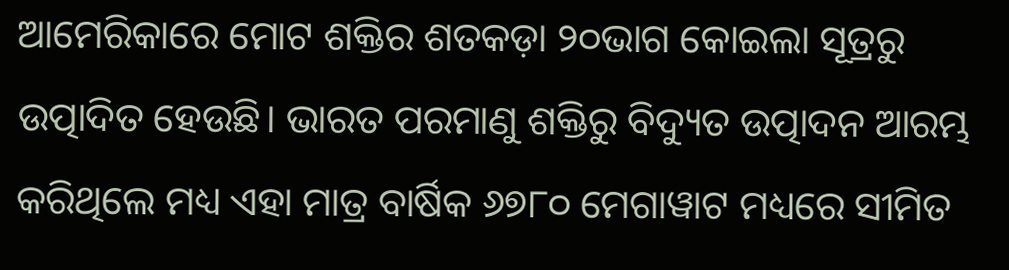ଆମେରିକାରେ ମୋଟ ଶକ୍ତିର ଶତକଡ଼ା ୨୦ଭାଗ କୋଇଲା ସୂତ୍ରରୁ ଉତ୍ପାଦିତ ହେଉଛି। ଭାରତ ପରମାଣୁ ଶକ୍ତିରୁ ବିଦ୍ୟୁତ ଉତ୍ପାଦନ ଆରମ୍ଭ କରିଥିଲେ ମଧ୍ୟ ଏହା ମାତ୍ର ବାର୍ଷିକ ୬୭୮୦ ମେଗାୱାଟ ମଧ୍ୟରେ ସୀମିତ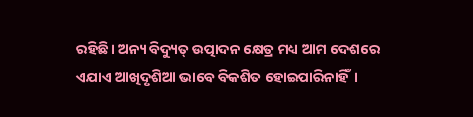ରହିଛି। ଅନ୍ୟ ବିଦ୍ୟୁତ୍‌ ଉତ୍ପାଦନ କ୍ଷେତ୍ର ମଧ୍ୟ ଆମ ଦେଶରେ ଏଯାଏ ଆଖିଦୃଶିଆ ଭାବେ ବିକଶିତ ହୋଇପାରିନାହିଁ।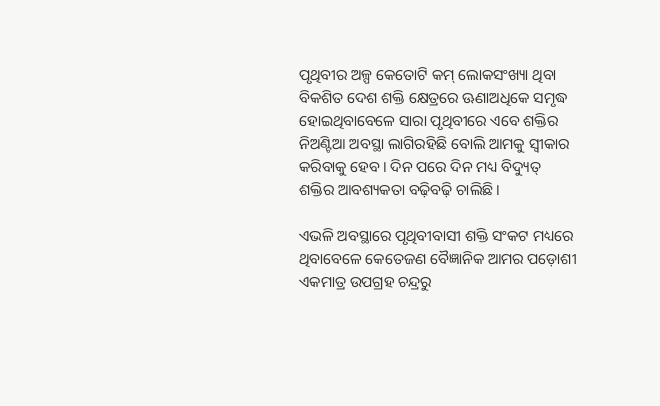ପୃଥିବୀର ଅଳ୍ପ କେତୋଟି କମ୍‌ ଲୋକସଂଖ୍ୟା ଥିବା ବିକଶିତ ଦେଶ ଶକ୍ତି କ୍ଷେତ୍ରରେ ଊଣାଅଧିକେ ସମୃଦ୍ଧ ହୋଇଥିବାବେଳେ ସାରା ପୃଥିବୀରେ ଏବେ ଶକ୍ତିର ନିଅଣ୍ଟିଆ ଅବସ୍ଥା ଲାଗିରହିଛି ବୋଲି ଆମକୁ ସ୍ବୀକାର କରିବାକୁ ହେବ। ଦିନ ପରେ ଦିନ ମଧ୍ୟ ବିଦ୍ୟୁତ୍‌ ଶକ୍ତିର ଆବଶ୍ୟକତା ବଢ଼ିବଢ଼ି ଚାଲିଛି।

ଏଭଳି ଅବସ୍ଥାରେ ପୃଥିବୀବାସୀ ଶକ୍ତି ସଂକଟ ମଧ୍ୟରେ ଥିବାବେଳେ କେତେଜଣ ବୈଜ୍ଞାନିକ ଆମର ପଡ଼ୋଶୀ ଏକମାତ୍ର ଉପଗ୍ରହ ଚନ୍ଦ୍ରରୁ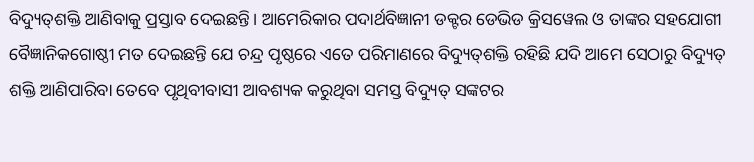ବିଦ୍ୟୁତ୍‌ଶକ୍ତି ଆଣିବାକୁ ପ୍ରସ୍ତାବ ଦେଇଛନ୍ତି। ଆମେରିକାର ପଦାର୍ଥବିଜ୍ଞାନୀ ଡକ୍ଟର ଡେଭିଡ କ୍ରିସୱେଲ ଓ ତାଙ୍କର ସହଯୋଗୀ ବୈଜ୍ଞାନିକଗୋଷ୍ଠୀ ମତ ଦେଇଛନ୍ତି ଯେ ଚନ୍ଦ୍ର ପୃଷ୍ଠରେ ଏତେ ପରିମାଣରେ ବିଦ୍ୟୁତ୍‌ଶକ୍ତି ରହିଛି ଯଦି ଆମେ ସେଠାରୁ ବିଦ୍ୟୁତ୍‌ ଶକ୍ତି ଆଣିପାରିବା ତେବେ ପୃଥିବୀବାସୀ ଆବଶ୍ୟକ କରୁଥିବା ସମସ୍ତ ବିଦ୍ୟୁତ୍‌ ସଙ୍କଟର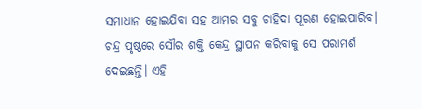ସମାଧାନ ହୋଇଯିବା ସହ ଆମର ସବୁ ଚାହିଦା ପୂରଣ ହୋଇପାରିବ। ଚନ୍ଦ୍ର ପୃଷ୍ଠରେ ସୌର ଶକ୍ତି କେନ୍ଦ୍ର ସ୍ଥାପନ କରିବାକୁ ସେ ପରାମର୍ଶ ଦେଇଛନ୍ତି। ଏହି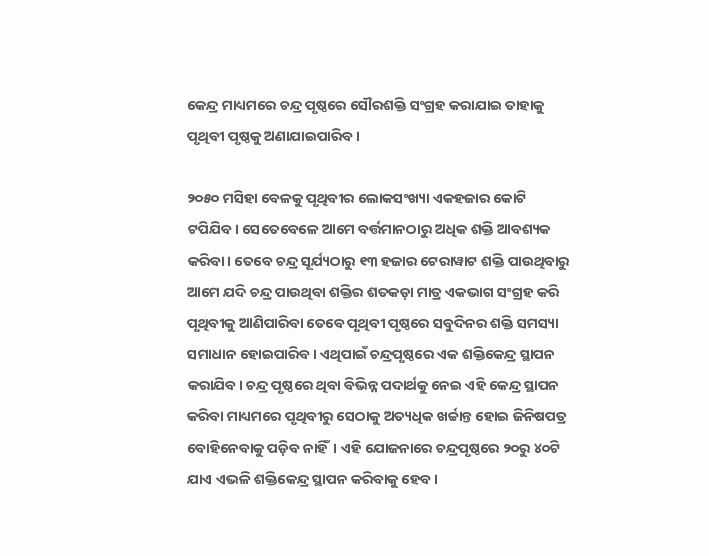କେନ୍ଦ୍ର ମାଧ୍ୟମରେ ଚନ୍ଦ୍ର ପୃଷ୍ଠରେ ସୌରଶକ୍ତି ସଂଗ୍ରହ କରାଯାଇ ତାହାକୁ ପୃଥିବୀ ପୃଷ୍ଠକୁ ଅଣାଯାଇପାରିବ।

୨୦୫୦ ମସିହା ବେଳକୁ ପୃଥିବୀର ଲୋକସଂଖ୍ୟା ଏକହଜାର କୋଟି ଟପିଯିବ। ସେତେବେଳେ ଆମେ ବର୍ତ୍ତମାନଠାରୁ ଅଧିକ ଶକ୍ତି ଆବଶ୍ୟକ କରିବା। ତେବେ ଚନ୍ଦ୍ର ସୂର୍ଯ୍ୟଠାରୁ ୧୩ ହଜାର ଟେରାୱାଟ ଶକ୍ତି ପାଉଥିବାରୁ ଆମେ‌ ଯଦି ଚନ୍ଦ୍ର ପାଉଥିବା ଶକ୍ତିର ଶତକଡ଼ା ମାତ୍ର ଏକଭାଗ ସଂଗ୍ରହ କରି ପୃଥିବୀକୁ ଆଣିପାରିବା ତେବେ ପୃଥିବୀ ପୃଷ୍ଠରେ ସବୁଦିନର ଶକ୍ତି ସମସ୍ୟା ସମାଧାନ ହୋଇପାରିବ। ଏଥିପାଇଁ ଚନ୍ଦ୍ରପୃଷ୍ଠରେ ଏକ ଶକ୍ତିକେନ୍ଦ୍ର ସ୍ଥାପନ କରାଯିବ। ଚନ୍ଦ୍ର ପୃଷ୍ଠରେ ଥିବା ବିଭିନ୍ନ ପଦାର୍ଥକୁ ନେଇ ଏହି କେନ୍ଦ୍ର ସ୍ଥାପନ କରିବା ମାଧ୍ୟମରେ ପୃଥିବୀରୁ ସେଠାକୁ ଅତ୍ୟଧିକ ଖର୍ଚ୍ଚାନ୍ତ ହୋଇ ଜିନିଷପତ୍ର ବୋହିନେବାକୁ ପଡ଼ିବ ନାହିଁ। ଏହି ଯୋଜନାରେ ଚନ୍ଦ୍ରପୃଷ୍ଠରେ ୨୦ରୁ ୪୦ଟି ଯାଏ ଏଭଳି ଶକ୍ତିକେନ୍ଦ୍ର ସ୍ଥାପନ କରିବାକୁ ହେବ।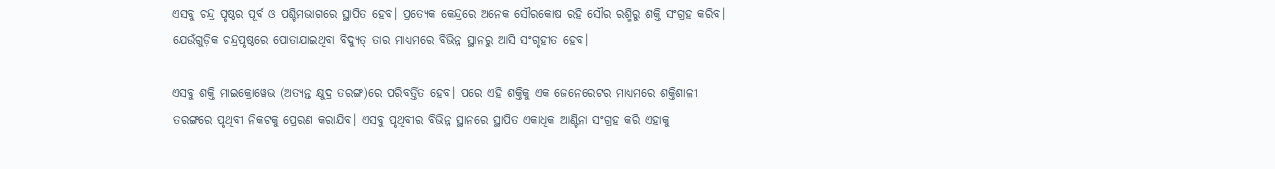ଏସବୁ ଚନ୍ଦ୍ର ପୃଷ୍ଠର ପୂର୍ବ ଓ ପଶ୍ଚିମଭାଗରେ ସ୍ଥାପିତ ହେବ। ପ୍ରତ୍ୟେକ କେନ୍ଦ୍ରରେ ଅନେକ ସୌରକୋଷ ରହି ସୌର ରଶ୍ମିରୁ ଶକ୍ତି ସଂଗ୍ରହ କରିବ। ଯେଉଁଗୁଡ଼ିକ ଚନ୍ଦ୍ରପୃଷ୍ଠରେ ପୋତାଯାଇଥିବା ବିଦ୍ୟୁତ୍‌ ତାର ମାଧ୍ୟମରେ ବିଭିନ୍ନ ସ୍ଥାନରୁ ଆସି ସଂଗୃହୀତ ହେବ।

ଏସବୁ ଶକ୍ତି ମାଇକ୍ରୋୱେଭ (ଅତ୍ୟନ୍ତ କ୍ଷୁଦ୍ର ତରଙ୍ଗ)ରେ ପରିବର୍ତ୍ତିତ ହେବ। ପରେ ଏହି ଶକ୍ତିକୁ ଏକ ଜେନେରେଟର ମାଧ୍ୟମରେ ଶକ୍ତିଶାଳୀ ତରଙ୍ଗରେ ପୃଥିବୀ ନିକଟକୁ ପ୍ରେରଣ କରାଯିବ। ଏସବୁ ପୃଥିବୀର ବିଭିନ୍ନ ସ୍ଥାନରେ ସ୍ଥାପିତ ଏକାଧିକ ଆଣ୍ଟିନା ସଂଗ୍ରହ କରି ଏହାକୁ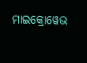ମାଇକ୍ରୋୱେଭ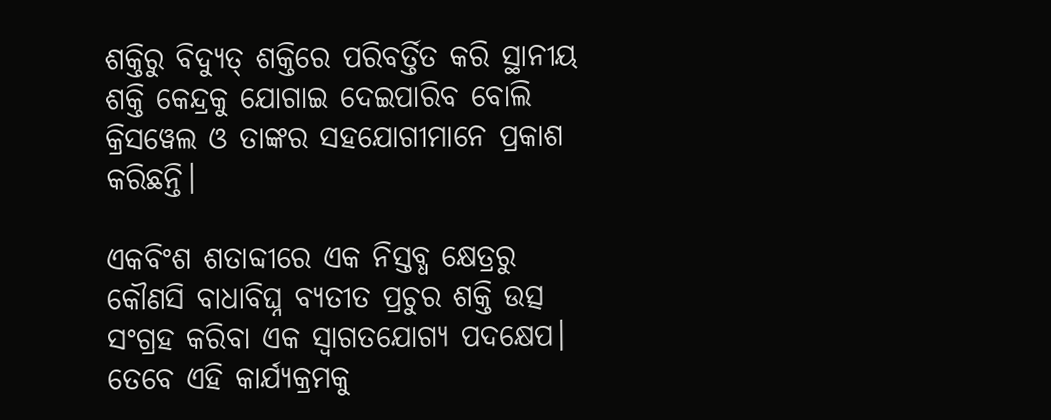ଶକ୍ତିରୁ ବିଦ୍ୟୁତ୍‌ ଶକ୍ତିରେ ପରିବର୍ତ୍ତିତ କରି ସ୍ଥାନୀୟ ଶକ୍ତି କେନ୍ଦ୍ରକୁ ଯୋଗାଇ ଦେଇପାରିବ ବୋଲି କ୍ରିସୱେଲ ଓ ତାଙ୍କର ସହଯୋଗୀମାନେ ପ୍ରକାଶ କରିଛନ୍ତି।

ଏକବିଂଶ ଶତାବ୍ଦୀରେ ଏକ ନିସ୍ତବ୍ଧ କ୍ଷେତ୍ରରୁ କୌଣସି ବାଧାବିଘ୍ନ ବ୍ୟତୀତ ପ୍ରଚୁର ଶକ୍ତି ଉତ୍ସ ସଂଗ୍ରହ କରିବା ଏକ ସ୍ବାଗତଯୋଗ୍ୟ ପଦକ୍ଷେପ। ତେବେ ଏହି କାର୍ଯ୍ୟକ୍ରମକୁ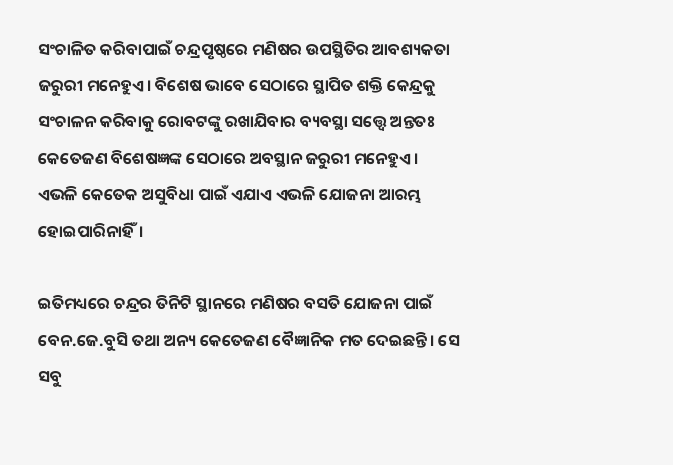ସଂଚାଳିତ କରିବାପାଇଁ ଚନ୍ଦ୍ରପୃଷ୍ଠରେ ମଣିଷର ଉପସ୍ଥିତିର ଆବଶ୍ୟକତା ଜରୁରୀ ମନେହୁଏ। ବିଶେଷ ଭାବେ ସେଠାରେ ସ୍ଥାପିତ ଶକ୍ତି କେନ୍ଦ୍ରକୁ ସଂଚାଳନ କରିବାକୁ ରୋବଟଙ୍କୁ ରଖାଯିବାର ବ୍ୟବସ୍ଥା ସତ୍ତ୍ବେ ଅନ୍ତତଃ କେତେଜଣ ବିଶେଷଜ୍ଞଙ୍କ ସେଠାରେ ଅବସ୍ଥାନ ଜରୁରୀ ମନେହୁଏ। ଏଭଳି କେତେକ ଅସୁବିଧା ପାଇଁ ଏଯାଏ ଏଭଳି ଯୋଜନା ଆରମ୍ଭ ହୋଇପାରିନାହିଁ।

ଇତିମଧ୍ୟରେ ଚନ୍ଦ୍ରର ତିନିଟି ସ୍ଥାନରେ ମଣିଷର ବସତି ଯୋଜନା ପାଇଁ ବେନ.ଜେ.ବୁସି ତଥା ଅନ୍ୟ କେତେଜଣ ବୈଜ୍ଞାନିକ ମତ ଦେଇଛନ୍ତି। ସେ ସବୁ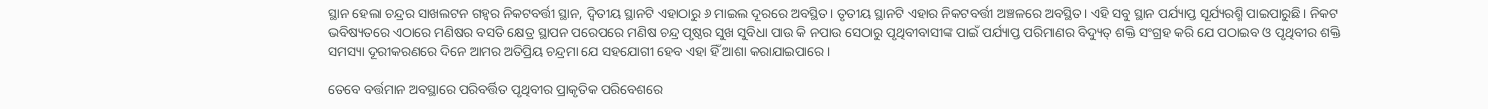ସ୍ଥାନ ହେଲା ଚନ୍ଦ୍ରର ସାଖଲଟନ ଗହ୍ବର ନିକଟବର୍ତ୍ତୀ ସ୍ଥାନ, ଦ୍ବିତୀୟ ସ୍ଥାନଟି ଏହାଠାରୁ ୬ ମାଇଲ ଦୂରରେ ଅବସ୍ଥିତ। ତୃତୀୟ ସ୍ଥାନଟି ଏହାର ନିକଟବର୍ତ୍ତୀ ଅଞ୍ଚଳରେ ଅବସ୍ଥିତ। ଏହି ସବୁ ସ୍ଥାନ ପର୍ଯ୍ୟାପ୍ତ ସୂର୍ଯ୍ୟରଶ୍ମି ପାଇପାରୁଛି। ନିକଟ ଭବିଷ୍ୟତରେ ଏଠାରେ ମଣିଷର ବସତି କ୍ଷେତ୍ର ସ୍ଥାପନ ପରେପରେ ମଣିଷ ଚନ୍ଦ୍ର ପୃଷ୍ଠର ସୁଖ ସୁବିଧା ପାଉ କି ନପାଉ ସେଠାରୁ ପୃଥିବୀବାସୀଙ୍କ ପାଇଁ ପର୍ଯ୍ୟାପ୍ତ ପରିମାଣର ବିଦ୍ୟୁତ୍‌ ଶକ୍ତି ସଂଗ୍ରହ କରି ଯେ ପଠାଇବ ଓ ପୃଥିବୀର ଶକ୍ତି ସମସ୍ୟା ଦୂରୀକରଣରେ ଦିନେ ଆମର ଅତିପ୍ରିୟ ଚନ୍ଦ୍ରମା ଯେ ସହଯୋଗୀ ହେବ ଏହା ହିଁ ଆଶା କରାଯାଇପାରେ।

ତେବେ ବର୍ତ୍ତମାନ ଅବସ୍ଥାରେ ପରିବର୍ତ୍ତିତ ପୃଥିବୀର ପ୍ରାକୃତିକ ପରିବେଶରେ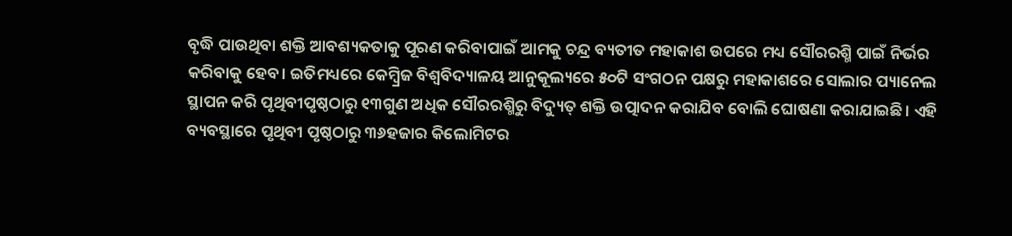ବୃଦ୍ଧି ପାଉଥିବା ଶକ୍ତି ଆବଶ୍ୟକତାକୁ ପୂରଣ କରିବାପାଇଁ ଆମକୁ ଚନ୍ଦ୍ର ବ୍ୟତୀତ ମହାକାଶ ଉପରେ ମଧ୍ୟ ସୌରରଶ୍ମି ପାଇଁ ନିର୍ଭର କରିବାକୁ ହେବ। ଇତିମଧ୍ୟରେ କେମ୍ବ୍ରିଜ ବିଶ୍ବବିଦ୍ୟାଳୟ ଆନୁକୂଲ୍ୟରେ ୫୦ଟି ସଂଗଠନ ପକ୍ଷରୁ ମହାକାଶରେ ସୋଲାର ପ୍ୟାନେଲ ସ୍ଥାପନ କରି ପୃଥିବୀପୃଷ୍ଠଠାରୁ ୧୩ଗୁଣ ଅଧିକ ସୌରରଶ୍ମିରୁ ବିଦ୍ୟୁତ୍‌ ଶକ୍ତି ଉତ୍ପାଦନ କରାଯିବ ବୋଲି ଘୋଷଣା କରାଯାଇଛି। ଏହି ବ୍ୟବସ୍ଥାରେ ପୃଥିବୀ ପୃଷ୍ଠଠାରୁ ୩୬ହଜାର କିଲୋମିଟର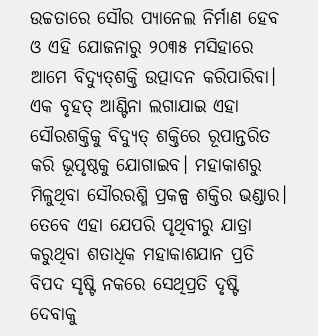ଉଚ୍ଚତାରେ ସୌର ପ୍ୟାନେଲ ନିର୍ମାଣ ହେବ ଓ ଏହି ଯୋଜନାରୁ ୨୦୩୫ ମସିହାରେ ଆମେ ବିଦ୍ୟୁତ୍‌ଶକ୍ତି ଉତ୍ପାଦନ କରିପାରିବା। ଏକ ବୃହତ୍‌ ଆଣ୍ଟିନା ଲଗାଯାଇ ଏହା ସୌରଶକ୍ତିକୁ ବିଦ୍ୟୁତ୍‌ ଶକ୍ତିରେ ରୂପାନ୍ତରିତ କରି ଭୂପୃଷ୍ଠକୁ ଯୋଗାଇବ। ମହାକାଶରୁ ମିଳୁଥିବା ସୌରରଶ୍ମି ପ୍ରକଳ୍ପ ଶକ୍ତିର ଭଣ୍ଡାର। ତେବେ ଏହା ଯେପରି ପୃଥିବୀରୁ ଯାତ୍ରା କରୁଥିବା ଶତାଧିକ ମହାକାଶଯାନ ପ୍ରତି ବିପଦ ସୃଷ୍ଟି ନକରେ ସେଥିପ୍ରତି ଦୃଷ୍ଟି ଦେବାକୁ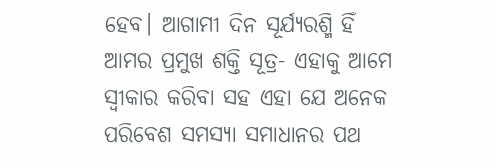ହେବ। ଆଗାମୀ ଦିନ ସୂର୍ଯ୍ୟରଶ୍ମି ହିଁ ଆମର ପ୍ରମୁଖ ଶକ୍ତି ସୂତ୍ର- ଏହାକୁ ଆମେ ସ୍ବୀକାର କରିବା ସହ ଏହା ଯେ ଅନେକ ପରିବେଶ ସମସ୍ୟା ସମାଧାନର ପଥ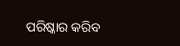ପରିଷ୍କାର କରିବ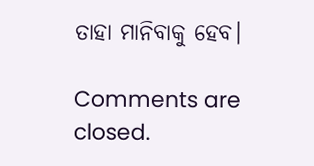ତାହା ମାନିବାକୁ ହେବ।

Comments are closed.